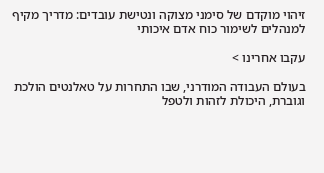זיהוי מוקדם של סימני מצוקה ונטישת עובדים: מדריך מקיף למנהלים לשימור כוח אדם איכותי

עקבו אחרינו >

בעולם העבודה המודרני, שבו התחרות על טאלנטים הולכת וגוברת, היכולת לזהות ולטפל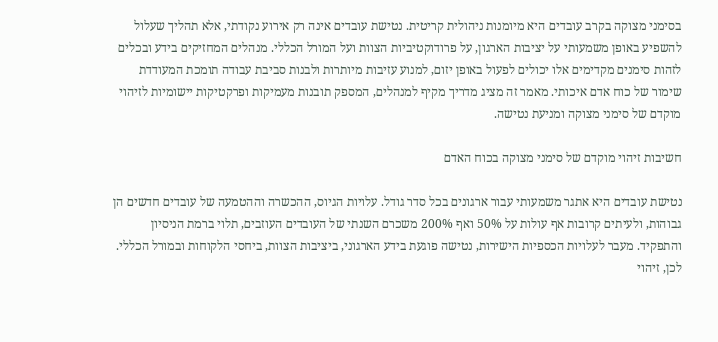בסימני מצוקה בקרב עובדים היא מיומנות ניהולית קריטית. נטישת עובדים אינה רק אירוע נקודתי, אלא תהליך שעלול להשפיע באופן משמעותי על יציבות הארגון, על פרודוקטיביות הצוות ועל המורל הכללי. מנהלים המחזיקים בידע ובכלים לזהות סימנים מקדימים אלו יכולים לפעול באופן יזום, למנוע עזיבות מיותרות ולבנות סביבת עבודה תומכת המעודדת שימור של כוח אדם איכותי. מאמר זה מציג מדריך מקיף למנהלים, המספק תובנות מעמיקות ופרקטיקות יישומיות לזיהוי מוקדם של סימני מצוקה ומניעת נטישה.

חשיבות זיהוי מוקדם של סימני מצוקה בכוח האדם

נטישת עובדים היא אתגר משמעותי עבור ארגונים בכל סדר גודל. עלויות הגיוס, ההכשרה וההטמעה של עובדים חדשים הן גבוהות, ולעיתים קרובות אף עולות על 50% ואף 200% משכרם השנתי של העובדים העוזבים, תלוי ברמת הניסיון והתפקיד. מעבר לעלויות הכספיות הישירות, נטישה פוגעת בידע הארגוני, ביציבות הצוות, ביחסי הלקוחות ובמורל הכללי. לכן, זיהוי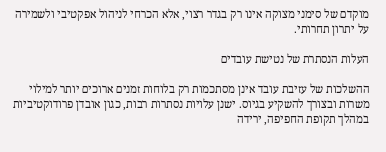מוקדם של סימני מצוקה אינו רק בגדר רצוי, אלא הכרחי לניהול אפקטיבי ולשמירה על יתרון תחרותי.

העלות הנסתרת של נטישת עובדים

ההשלכות של עזיבת עובד אינן מסתכמות רק בלוחות זמנים ארוכים יותר למילוי משרות ובצורך להשקיע בגיוס. ישנן עלויות נסתרות רבות, כגון אובדן פרודוקטיביות במהלך תקופת החפיפה, ירידה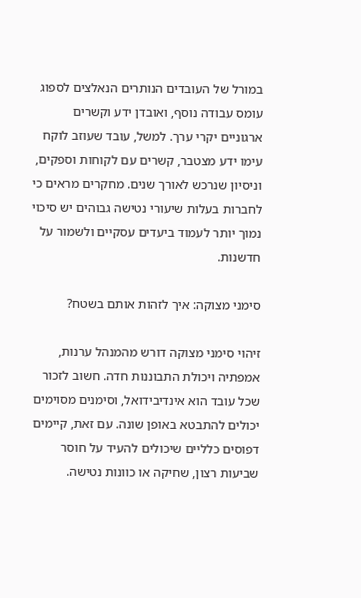במורל של העובדים הנותרים הנאלצים לספוג עומס עבודה נוסף, ואובדן ידע וקשרים ארגוניים יקרי ערך. למשל, עובד שעוזב לוקח עימו ידע מצטבר, קשרים עם לקוחות וספקים, וניסיון שנרכש לאורך שנים. מחקרים מראים כי לחברות בעלות שיעורי נטישה גבוהים יש סיכוי נמוך יותר לעמוד ביעדים עסקיים ולשמור על חדשנות.

סימני מצוקה: איך לזהות אותם בשטח?

זיהוי סימני מצוקה דורש מהמנהל ערנות, אמפתיה ויכולת התבוננות חדה. חשוב לזכור שכל עובד הוא אינדיבידואל, וסימנים מסוימים יכולים להתבטא באופן שונה. עם זאת, קיימים דפוסים כלליים שיכולים להעיד על חוסר שביעות רצון, שחיקה או כוונות נטישה.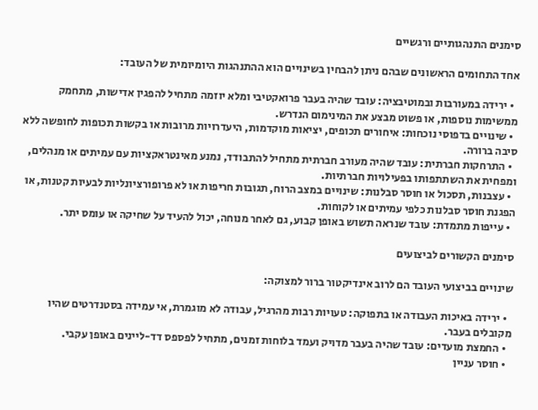סימנים התנהגותיים ורגשיים

אחד התחומים הראשונים שבהם ניתן להבחין בשינויים הוא ההתנהגות היומיומית של העובד:

  • ירידה במעורבות ובמוטיבציה: עובד שהיה בעבר פרואקטיבי ומלא יוזמה מתחיל להפגין אדישות, מתחמק ממשימות נוספות, או פשוט מבצע את המינימום הנדרש.
  • שינויים בדפוסי נוכחות: איחורים תכופים, יציאות מוקדמות, היעדרויות מרובות או בקשות תכופות לחופשה ללא סיבה ברורה.
  • התרחקות חברתית: עובד שהיה מעורב חברתית מתחיל להתבודד, נמנע מאינטראקציות עם עמיתים או מנהלים, ומפחית את השתתפותו בפעילויות חברתיות.
  • עצבנות, תסכול או חוסר סבלנות: שינויים במצב הרוח, תגובות חריפות או לא פרופורציונליות לבעיות קטנות, או הפגנת חוסר סבלנות כלפי עמיתים או לקוחות.
  • עייפות מתמדת: עובד שנראה תשוש באופן קבוע, גם לאחר מנוחה, יכול להעיד על שחיקה או עומס יתר.

סימנים הקשורים לביצועים

שינויים בביצועי העובד הם לרוב אינדיקטור ברור למצוקה:

  • ירידה באיכות העבודה או בתפוקה: טעויות רבות מהרגיל, עבודה לא מוגמרת, אי עמידה בסטנדרטים שהיו מקובלים בעבר.
  • החמצת מועדים: עובד שהיה בעבר מדויק ועמד בלוחות זמנים, מתחיל לפספס דד-ליינים באופן עקבי.
  • חוסר עניין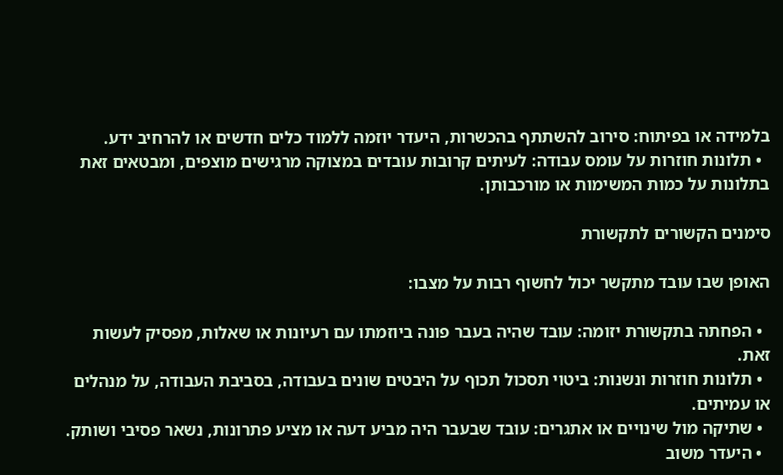בלמידה או בפיתוח: סירוב להשתתף בהכשרות, היעדר יוזמה ללמוד כלים חדשים או להרחיב ידע.
  • תלונות חוזרות על עומס עבודה: לעיתים קרובות עובדים במצוקה מרגישים מוצפים, ומבטאים זאת בתלונות על כמות המשימות או מורכבותן.

סימנים הקשורים לתקשורת

האופן שבו עובד מתקשר יכול לחשוף רבות על מצבו:

  • הפחתה בתקשורת יזומה: עובד שהיה בעבר פונה ביוזמתו עם רעיונות או שאלות, מפסיק לעשות זאת.
  • תלונות חוזרות ונשנות: ביטוי תסכול תכוף על היבטים שונים בעבודה, בסביבת העבודה, על מנהלים או עמיתים.
  • שתיקה מול שינויים או אתגרים: עובד שבעבר היה מביע דעה או מציע פתרונות, נשאר פסיבי ושותק.
  • היעדר משוב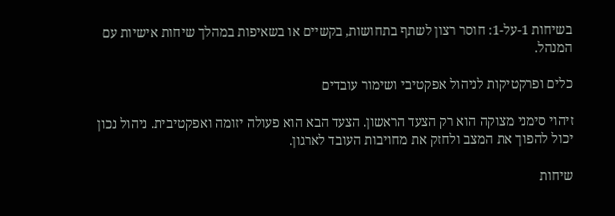בשיחות 1-על-1: חוסר רצון לשתף בתחושות, בקשיים או בשאיפות במהלך שיחות אישיות עם המנהל.

כלים ופרקטיקות לניהול אפקטיבי ושימור עובדים

זיהוי סימני מצוקה הוא רק הצעד הראשון. הצעד הבא הוא פעולה יזומה ואפקטיבית. ניהול נכון יכול להפוך את המצב ולחזק את מחויבות העובד לארגון.

שיחות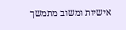אישיות ומשוב מתמשך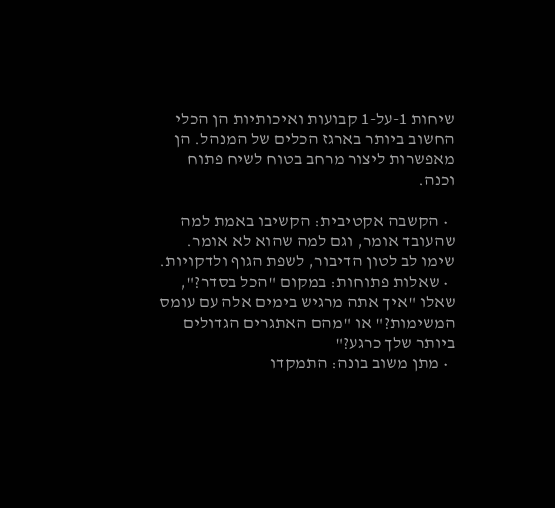שיחות 1-על-1 קבועות ואיכותיות הן הכלי החשוב ביותר בארגז הכלים של המנהל. הן מאפשרות ליצור מרחב בטוח לשיח פתוח וכנה.

  • הקשבה אקטיבית: הקשיבו באמת למה שהעובד אומר, וגם למה שהוא לא אומר. שימו לב לטון הדיבור, לשפת הגוף ולדקויות.
  • שאלות פתוחות: במקום "הכל בסדר?", שאלו "איך אתה מרגיש בימים אלה עם עומס המשימות?" או "מהם האתגרים הגדולים ביותר שלך כרגע?"
  • מתן משוב בונה: התמקדו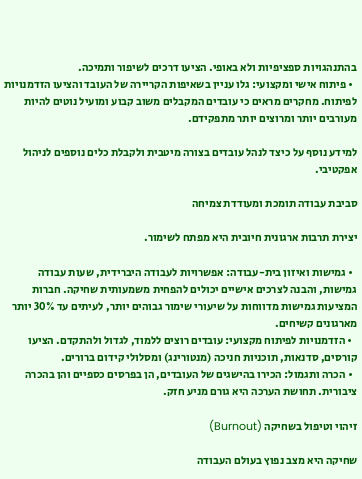בהתנהגויות ספציפיות ולא באופי. הציעו דרכים לשיפור ותמיכה.
  • פיתוח אישי ומקצועי: גלו עניין בשאיפות הקריירה של העובד והציעו הזדמנויות לפיתוח. מחקרים מראים כי עובדים המקבלים משוב קבוע ומועיל נוטים להיות מעורבים יותר ומרוצים יותר מתפקידם.

למידע נוסף על כיצד לנהל עובדים בצורה מיטבית ולקבלת כלים נוספים לניהול אפקטיבי.

סביבת עבודה תומכת ומעודדת צמיחה

יצירת תרבות ארגונית חיובית היא מפתח לשימור.

  • גמישות ואיזון בית-עבודה: אפשרויות לעבודה היברידית, שעות עבודה גמישות, והבנה לצרכים אישיים יכולים להפחית משמעותית שחיקה. חברות המציעות גמישות מדווחות על שיעורי שימור גבוהים יותר, לעיתים עד 30% יותר מארגונים קשיחים.
  • הזדמנויות לפיתוח מקצועי: עובדים רוצים ללמוד, לגדול ולהתקדם. הציעו קורסים, סדנאות, תוכניות חניכה (מנטורינג) ומסלולי קידום ברורים.
  • הכרה ותגמול: הכירו בהישגים של העובדים, הן בפרסים כספיים והן בהכרה ציבורית. תחושת הערכה היא גורם מניע חזק.

זיהוי וטיפול בשחיקה (Burnout)

שחיקה היא מצב נפוץ בעולם העבודה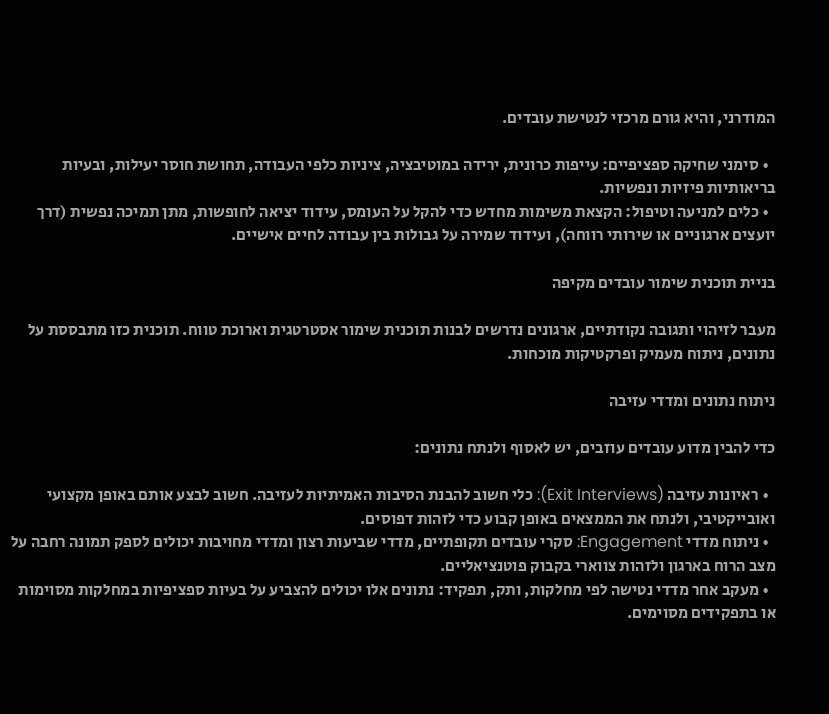המודרני, והיא גורם מרכזי לנטישת עובדים.

  • סימני שחיקה ספציפיים: עייפות כרונית, ירידה במוטיבציה, ציניות כלפי העבודה, תחושת חוסר יעילות, ובעיות בריאותיות פיזיות ונפשיות.
  • כלים למניעה וטיפול: הקצאת משימות מחדש כדי להקל על העומס, עידוד יציאה לחופשות, מתן תמיכה נפשית (דרך יועצים ארגוניים או שירותי רווחה), ועידוד שמירה על גבולות בין עבודה לחיים אישיים.

בניית תוכנית שימור עובדים מקיפה

מעבר לזיהוי ותגובה נקודתיים, ארגונים נדרשים לבנות תוכנית שימור אסטרטגית וארוכת טווח. תוכנית כזו מתבססת על נתונים, ניתוח מעמיק ופרקטיקות מוכחות.

ניתוח נתונים ומדדי עזיבה

כדי להבין מדוע עובדים עוזבים, יש לאסוף ולנתח נתונים:

  • ראיונות עזיבה (Exit Interviews): כלי חשוב להבנת הסיבות האמיתיות לעזיבה. חשוב לבצע אותם באופן מקצועי ואובייקטיבי, ולנתח את הממצאים באופן קבוע כדי לזהות דפוסים.
  • ניתוח מדדי Engagement: סקרי עובדים תקופתיים, מדדי שביעות רצון ומדדי מחויבות יכולים לספק תמונה רחבה על מצב הרוח בארגון ולזהות צווארי בקבוק פוטנציאליים.
  • מעקב אחר מדדי נטישה לפי מחלקות, ותק, תפקיד: נתונים אלו יכולים להצביע על בעיות ספציפיות במחלקות מסוימות או בתפקידים מסוימים.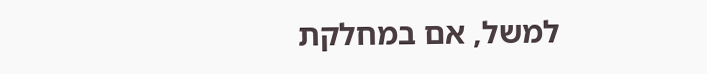למשל, אם במחלקת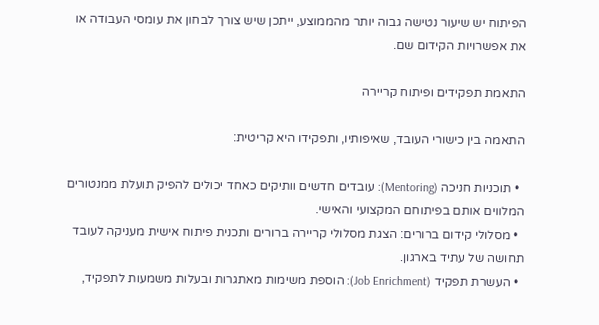הפיתוח יש שיעור נטישה גבוה יותר מהממוצע, ייתכן שיש צורך לבחון את עומסי העבודה או את אפשרויות הקידום שם.

התאמת תפקידים ופיתוח קריירה

התאמה בין כישורי העובד, שאיפותיו, ותפקידו היא קריטית:

  • תוכניות חניכה (Mentoring): עובדים חדשים וותיקים כאחד יכולים להפיק תועלת ממנטורים המלווים אותם בפיתוחם המקצועי והאישי.
  • מסלולי קידום ברורים: הצגת מסלולי קריירה ברורים ותכנית פיתוח אישית מעניקה לעובד תחושה של עתיד בארגון.
  • העשרת תפקיד (Job Enrichment): הוספת משימות מאתגרות ובעלות משמעות לתפקיד,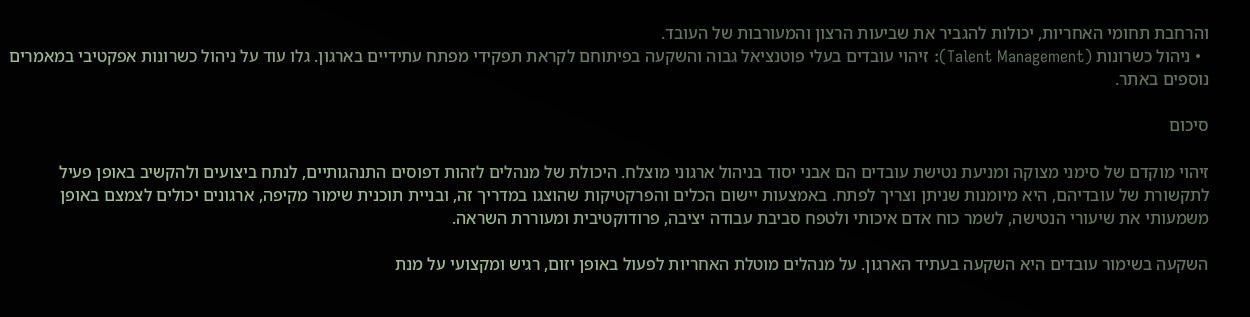והרחבת תחומי האחריות, יכולות להגביר את שביעות הרצון והמעורבות של העובד.
  • ניהול כשרונות (Talent Management): זיהוי עובדים בעלי פוטנציאל גבוה והשקעה בפיתוחם לקראת תפקידי מפתח עתידיים בארגון. גלו עוד על ניהול כשרונות אפקטיבי במאמרים נוספים באתר.

סיכום

זיהוי מוקדם של סימני מצוקה ומניעת נטישת עובדים הם אבני יסוד בניהול ארגוני מוצלח. היכולת של מנהלים לזהות דפוסים התנהגותיים, לנתח ביצועים ולהקשיב באופן פעיל לתקשורת של עובדיהם, היא מיומנות שניתן וצריך לפתח. באמצעות יישום הכלים והפרקטיקות שהוצגו במדריך זה, ובניית תוכנית שימור מקיפה, ארגונים יכולים לצמצם באופן משמעותי את שיעורי הנטישה, לשמר כוח אדם איכותי ולטפח סביבת עבודה יציבה, פרודוקטיבית ומעוררת השראה.

השקעה בשימור עובדים היא השקעה בעתיד הארגון. על מנהלים מוטלת האחריות לפעול באופן יזום, רגיש ומקצועי על מנת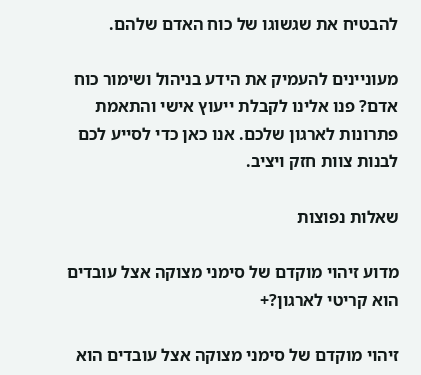להבטיח את שגשוגו של כוח האדם שלהם.

מעוניינים להעמיק את הידע בניהול ושימור כוח אדם? פנו אלינו לקבלת ייעוץ אישי והתאמת פתרונות לארגון שלכם. אנו כאן כדי לסייע לכם לבנות צוות חזק ויציב.

שאלות נפוצות

מדוע זיהוי מוקדם של סימני מצוקה אצל עובדים הוא קריטי לארגון?+

זיהוי מוקדם של סימני מצוקה אצל עובדים הוא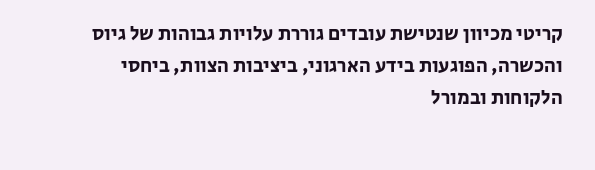קריטי מכיוון שנטישת עובדים גוררת עלויות גבוהות של גיוס והכשרה, הפוגעות בידע הארגוני, ביציבות הצוות, ביחסי הלקוחות ובמורל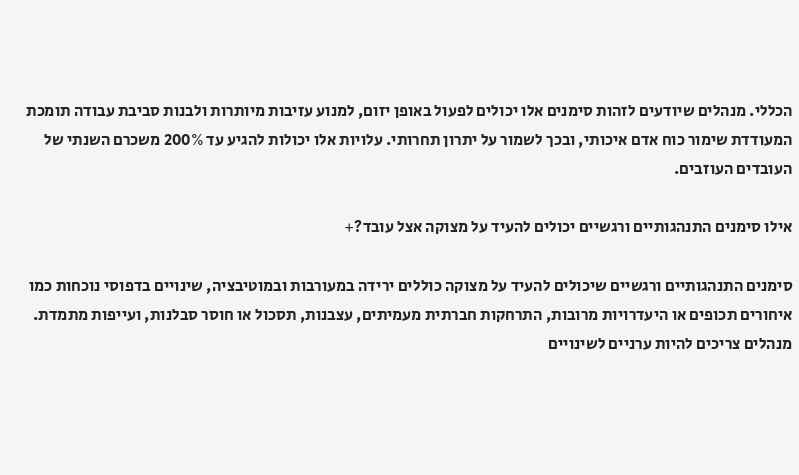הכללי. מנהלים שיודעים לזהות סימנים אלו יכולים לפעול באופן יזום, למנוע עזיבות מיותרות ולבנות סביבת עבודה תומכת המעודדת שימור כוח אדם איכותי, ובכך לשמור על יתרון תחרותי. עלויות אלו יכולות להגיע עד 200% משכרם השנתי של העובדים העוזבים.

אילו סימנים התנהגותיים ורגשיים יכולים להעיד על מצוקה אצל עובד?+

סימנים התנהגותיים ורגשיים שיכולים להעיד על מצוקה כוללים ירידה במעורבות ובמוטיבציה, שינויים בדפוסי נוכחות כמו איחורים תכופים או היעדרויות מרובות, התרחקות חברתית מעמיתים, עצבנות, תסכול או חוסר סבלנות, ועייפות מתמדת. מנהלים צריכים להיות ערניים לשינויים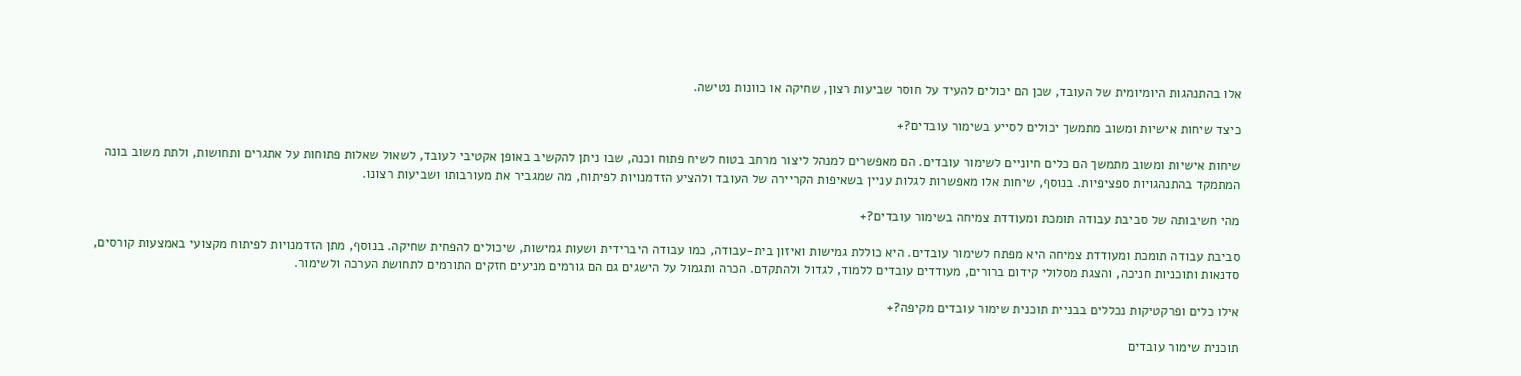אלו בהתנהגות היומיומית של העובד, שכן הם יכולים להעיד על חוסר שביעות רצון, שחיקה או כוונות נטישה.

כיצד שיחות אישיות ומשוב מתמשך יכולים לסייע בשימור עובדים?+

שיחות אישיות ומשוב מתמשך הם כלים חיוניים לשימור עובדים. הם מאפשרים למנהל ליצור מרחב בטוח לשיח פתוח וכנה, שבו ניתן להקשיב באופן אקטיבי לעובד, לשאול שאלות פתוחות על אתגרים ותחושות, ולתת משוב בונה המתמקד בהתנהגויות ספציפיות. בנוסף, שיחות אלו מאפשרות לגלות עניין בשאיפות הקריירה של העובד ולהציע הזדמנויות לפיתוח, מה שמגביר את מעורבותו ושביעות רצונו.

מהי חשיבותה של סביבת עבודה תומכת ומעודדת צמיחה בשימור עובדים?+

סביבת עבודה תומכת ומעודדת צמיחה היא מפתח לשימור עובדים. היא כוללת גמישות ואיזון בית-עבודה, כמו עבודה היברידית ושעות גמישות, שיכולים להפחית שחיקה. בנוסף, מתן הזדמנויות לפיתוח מקצועי באמצעות קורסים, סדנאות ותוכניות חניכה, והצגת מסלולי קידום ברורים, מעודדים עובדים ללמוד, לגדול ולהתקדם. הכרה ותגמול על הישגים גם הם גורמים מניעים חזקים התורמים לתחושת הערכה ולשימור.

אילו כלים ופרקטיקות נכללים בבניית תוכנית שימור עובדים מקיפה?+

תוכנית שימור עובדים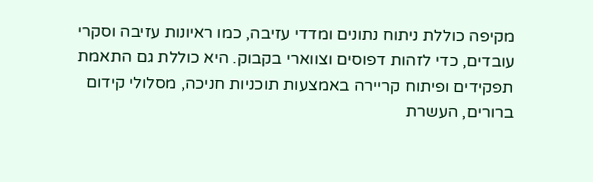מקיפה כוללת ניתוח נתונים ומדדי עזיבה, כמו ראיונות עזיבה וסקרי עובדים, כדי לזהות דפוסים וצווארי בקבוק. היא כוללת גם התאמת תפקידים ופיתוח קריירה באמצעות תוכניות חניכה, מסלולי קידום ברורים, העשרת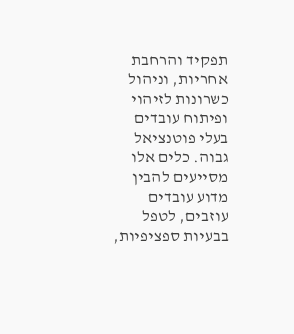תפקיד והרחבת אחריות, וניהול כשרונות לזיהוי ופיתוח עובדים בעלי פוטנציאל גבוה. כלים אלו מסייעים להבין מדוע עובדים עוזבים, לטפל בבעיות ספציפיות,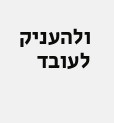ולהעניק לעובד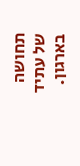תחושה של עתיד בארגון.